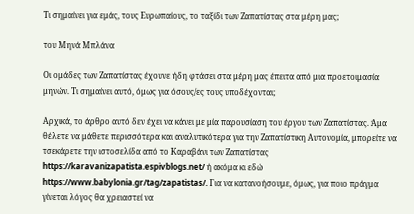Τι σημαίνει για εμάς, τους Ευρωπαίους, το ταξίδι των Ζαπατίστας στα μέρη μας;

του Μηνά Μπλάνα

Οι ομάδες των Ζαπατίστας έχουνε ήδη φτάσει στα μέρη μας έπειτα από μια προετοιμασία μηνών. Τι σημαίνει αυτό, όμως για όσους/ες τους υποδέχονται;

Αρχικά, το άρθρο αυτό δεν έχει να κάνει με μία παρουσίαση του έργου των Ζαπατίστας. Άμα θέλετε να μάθετε περισσότερα και αναλυτικότερα για την Ζαπατίστικη Αυτονομία, μπορείτε να τσεκάρετε την ιστοσελίδα από το Καραβάνι των Ζαπατίστας https://karavanizapatista.espivblogs.net/ ή ακόμα κι εδώ https://www.babylonia.gr/tag/zapatistas/. Για να κατανοήσουμε, όμως, για ποιο πράγμα γίνεται λόγος θα χρειαστεί να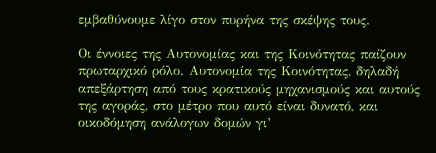εμβαθύνουμε λίγο στον πυρήνα της σκέψης τους.

Οι έννοιες της Αυτονομίας και της Κοινότητας παίζουν πρωταρχικό ρόλο. Αυτονομία της Κοινότητας, δηλαδή απεξάρτηση από τους κρατικούς μηχανισμούς και αυτούς της αγοράς, στο μέτρο που αυτό είναι δυνατό, και οικοδόμηση ανάλογων δομών γι’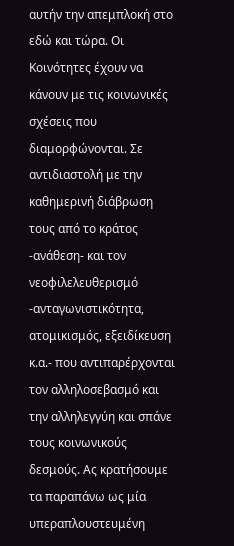αυτήν την απεμπλοκή στο εδώ και τώρα. Οι Κοινότητες έχουν να κάνουν με τις κοινωνικές σχέσεις που διαμορφώνονται. Σε αντιδιαστολή με την καθημερινή διάβρωση τους από το κράτος -ανάθεση- και τον νεοφιλελευθερισμό -ανταγωνιστικότητα, ατομικισμός, εξειδίκευση κ.α.- που αντιπαρέρχονται τον αλληλοσεβασμό και την αλληλεγγύη και σπάνε τους κοινωνικούς δεσμούς. Ας κρατήσουμε τα παραπάνω ως μία υπεραπλουστευμένη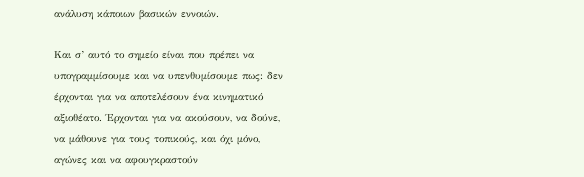ανάλυση κάποιων βασικών εννοιών.

Και σ’ αυτό το σημείο είναι που πρέπει να υπογραμμίσουμε και να υπενθυμίσουμε πως: δεν έρχονται για να αποτελέσουν ένα κινηματικό αξιοθέατο. Έρχονται για να ακούσουν, να δούνε, να μάθουνε για τους τοπικούς, και όχι μόνο, αγώνες και να αφουγκραστούν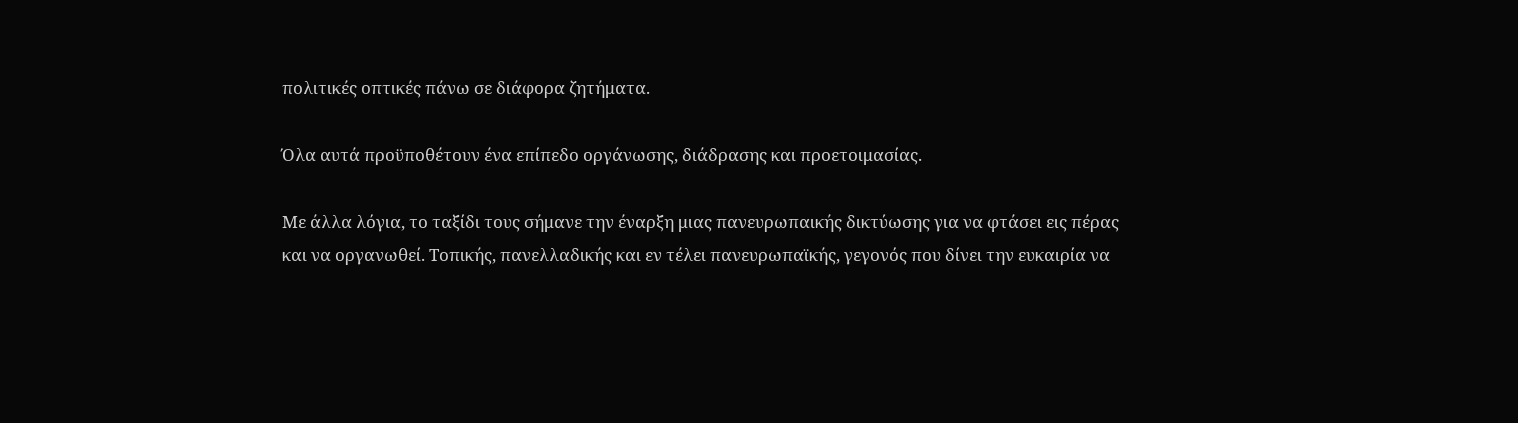πολιτικές οπτικές πάνω σε διάφορα ζητήματα.

Όλα αυτά προϋποθέτουν ένα επίπεδο οργάνωσης, διάδρασης και προετοιμασίας.

Με άλλα λόγια, το ταξίδι τους σήμανε την έναρξη μιας πανευρωπαικής δικτύωσης για να φτάσει εις πέρας και να οργανωθεί. Τοπικής, πανελλαδικής και εν τέλει πανευρωπαϊκής, γεγονός που δίνει την ευκαιρία να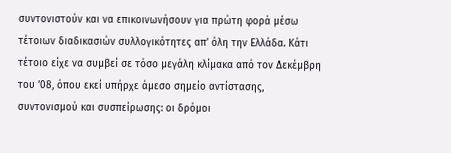συντονιστούν και να επικοινωνήσουν για πρώτη φορά μέσω τέτοιων διαδικασιών συλλογικότητες απ’ όλη την Ελλάδα. Κάτι τέτοιο είχε να συμβεί σε τόσο μεγάλη κλίμακα από τον Δεκέμβρη του ’08, όπου εκεί υπήρχε άμεσο σημείο αντίστασης, συντονισμού και συσπείρωσης: οι δρόμοι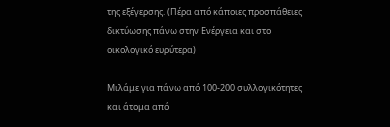της εξέγερσης. (Πέρα από κάποιες προσπάθειες δικτύωσης πάνω στην Ενέργεια και στο οικολογικό ευρύτερα)

Μιλάμε για πάνω από 100-200 συλλογικότητες και άτομα από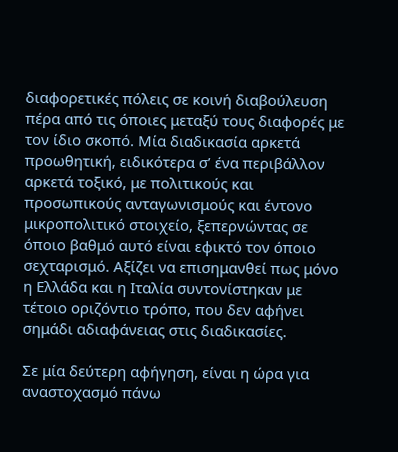διαφορετικές πόλεις σε κοινή διαβούλευση πέρα από τις όποιες μεταξύ τους διαφορές με τον ίδιο σκοπό. Μία διαδικασία αρκετά προωθητική, ειδικότερα σ’ ένα περιβάλλον αρκετά τοξικό, με πολιτικούς και προσωπικούς ανταγωνισμούς και έντονο μικροπολιτικό στοιχείο, ξεπερνώντας σε όποιο βαθμό αυτό είναι εφικτό τον όποιο σεχταρισμό. Αξίζει να επισημανθεί πως μόνο η Ελλάδα και η Ιταλία συντονίστηκαν με τέτοιο οριζόντιο τρόπο, που δεν αφήνει σημάδι αδιαφάνειας στις διαδικασίες.

Σε μία δεύτερη αφήγηση, είναι η ώρα για αναστοχασμό πάνω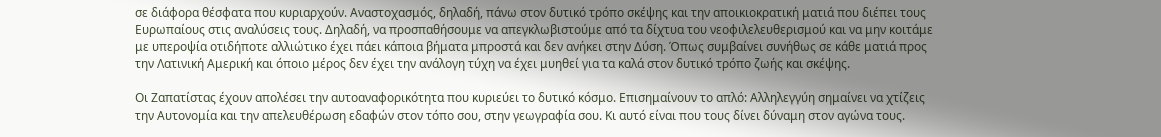σε διάφορα θέσφατα που κυριαρχούν. Αναστοχασμός, δηλαδή, πάνω στον δυτικό τρόπο σκέψης και την αποικιοκρατική ματιά που διέπει τους Ευρωπαίους στις αναλύσεις τους. Δηλαδή, να προσπαθήσουμε να απεγκλωβιστούμε από τα δίχτυα του νεοφιλελευθερισμού και να μην κοιτάμε με υπεροψία οτιδήποτε αλλιώτικο έχει πάει κάποια βήματα μπροστά και δεν ανήκει στην Δύση. Όπως συμβαίνει συνήθως σε κάθε ματιά προς την Λατινική Αμερική και όποιο μέρος δεν έχει την ανάλογη τύχη να έχει μυηθεί για τα καλά στον δυτικό τρόπο ζωής και σκέψης.

Οι Ζαπατίστας έχουν απολέσει την αυτοαναφορικότητα που κυριεύει το δυτικό κόσμο. Επισημαίνουν το απλό: Αλληλεγγύη σημαίνει να χτίζεις την Αυτονομία και την απελευθέρωση εδαφών στον τόπο σου, στην γεωγραφία σου. Κι αυτό είναι που τους δίνει δύναμη στον αγώνα τους.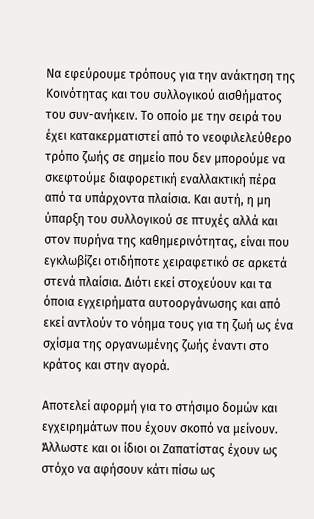Να εφεύρουμε τρόπους για την ανάκτηση της Κοινότητας και του συλλογικού αισθήματος του συν-ανήκειν. Το οποίο με την σειρά του έχει κατακερματιστεί από το νεοφιλελεύθερο τρόπο ζωής σε σημείο που δεν μπορούμε να σκεφτούμε διαφορετική εναλλακτική πέρα από τα υπάρχοντα πλαίσια. Και αυτή, η μη ύπαρξη του συλλογικού σε πτυχές αλλά και στον πυρήνα της καθημερινότητας, είναι που εγκλωβίζει οτιδήποτε χειραφετικό σε αρκετά στενά πλαίσια. Διότι εκεί στοχεύουν και τα όποια εγχειρήματα αυτοοργάνωσης και από εκεί αντλούν το νόημα τους για τη ζωή ως ένα σχίσμα της οργανωμένης ζωής έναντι στο κράτος και στην αγορά.

Αποτελεί αφορμή για το στήσιμο δομών και εγχειρημάτων που έχουν σκοπό να μείνουν. Άλλωστε και οι ίδιοι οι Ζαπατίστας έχουν ως στόχο να αφήσουν κάτι πίσω ως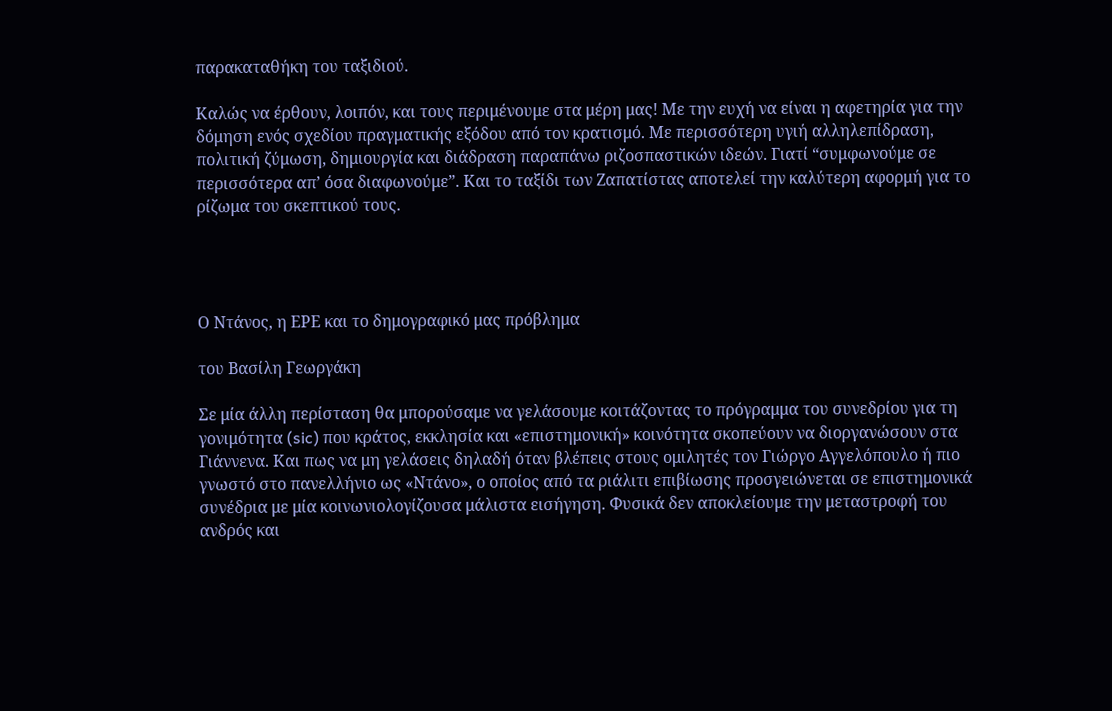παρακαταθήκη του ταξιδιού.

Καλώς να έρθουν, λοιπόν, και τους περιμένουμε στα μέρη μας! Με την ευχή να είναι η αφετηρία για την δόμηση ενός σχεδίου πραγματικής εξόδου από τον κρατισμό. Με περισσότερη υγιή αλληλεπίδραση, πολιτική ζύμωση, δημιουργία και διάδραση παραπάνω ριζοσπαστικών ιδεών. Γιατί “συμφωνούμε σε περισσότερα απ’ όσα διαφωνούμε”. Και το ταξίδι των Ζαπατίστας αποτελεί την καλύτερη αφορμή για το ρίζωμα του σκεπτικού τους.




Ο Ντάνος, η ΕΡΕ και το δημογραφικό μας πρόβλημα

του Βασίλη Γεωργάκη

Σε μία άλλη περίσταση θα μπορούσαμε να γελάσουμε κοιτάζοντας το πρόγραμμα του συνεδρίου για τη γονιμότητα (sic) που κράτος, εκκλησία και «επιστημονική» κοινότητα σκοπεύουν να διοργανώσουν στα Γιάννενα. Και πως να μη γελάσεις δηλαδή όταν βλέπεις στους ομιλητές τον Γιώργο Αγγελόπουλο ή πιο γνωστό στο πανελλήνιο ως «Ντάνο», ο οποίος από τα ριάλιτι επιβίωσης προσγειώνεται σε επιστημονικά συνέδρια με μία κοινωνιολογίζουσα μάλιστα εισήγηση. Φυσικά δεν αποκλείουμε την μεταστροφή του ανδρός και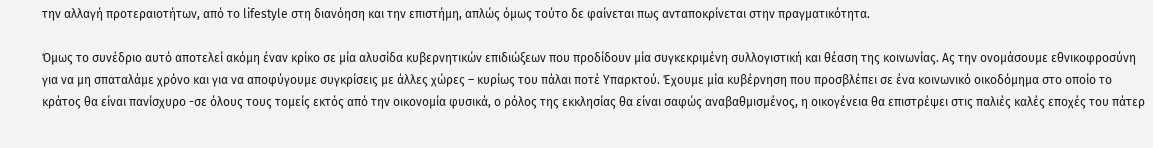την αλλαγή προτεραιοτήτων, από το lifestyle στη διανόηση και την επιστήμη, απλώς όμως τούτο δε φαίνεται πως ανταποκρίνεται στην πραγματικότητα.

Όμως το συνέδριο αυτό αποτελεί ακόμη έναν κρίκο σε μία αλυσίδα κυβερνητικών επιδιώξεων που προδίδουν μία συγκεκριμένη συλλογιστική και θέαση της κοινωνίας. Ας την ονομάσουμε εθνικοφροσύνη για να μη σπαταλάμε χρόνο και για να αποφύγουμε συγκρίσεις με άλλες χώρες – κυρίως του πάλαι ποτέ Υπαρκτού. Έχουμε μία κυβέρνηση που προσβλέπει σε ένα κοινωνικό οικοδόμημα στο οποίο το κράτος θα είναι πανίσχυρο -σε όλους τους τομείς εκτός από την οικονομία φυσικά, ο ρόλος της εκκλησίας θα είναι σαφώς αναβαθμισμένος, η οικογένεια θα επιστρέψει στις παλιές καλές εποχές του πάτερ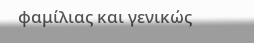φαμίλιας και γενικώς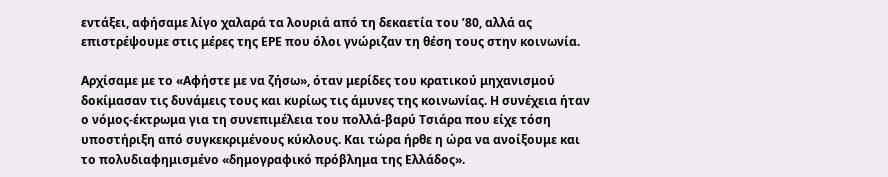εντάξει, αφήσαμε λίγο χαλαρά τα λουριά από τη δεκαετία του ’80, αλλά ας επιστρέψουμε στις μέρες της ΕΡΕ που όλοι γνώριζαν τη θέση τους στην κοινωνία.

Αρχίσαμε με το «Αφήστε με να ζήσω», όταν μερίδες του κρατικού μηχανισμού δοκίμασαν τις δυνάμεις τους και κυρίως τις άμυνες της κοινωνίας. Η συνέχεια ήταν ο νόμος-έκτρωμα για τη συνεπιμέλεια του πολλά-βαρύ Τσιάρα που είχε τόση υποστήριξη από συγκεκριμένους κύκλους. Και τώρα ήρθε η ώρα να ανοίξουμε και το πολυδιαφημισμένο «δημογραφικό πρόβλημα της Ελλάδος».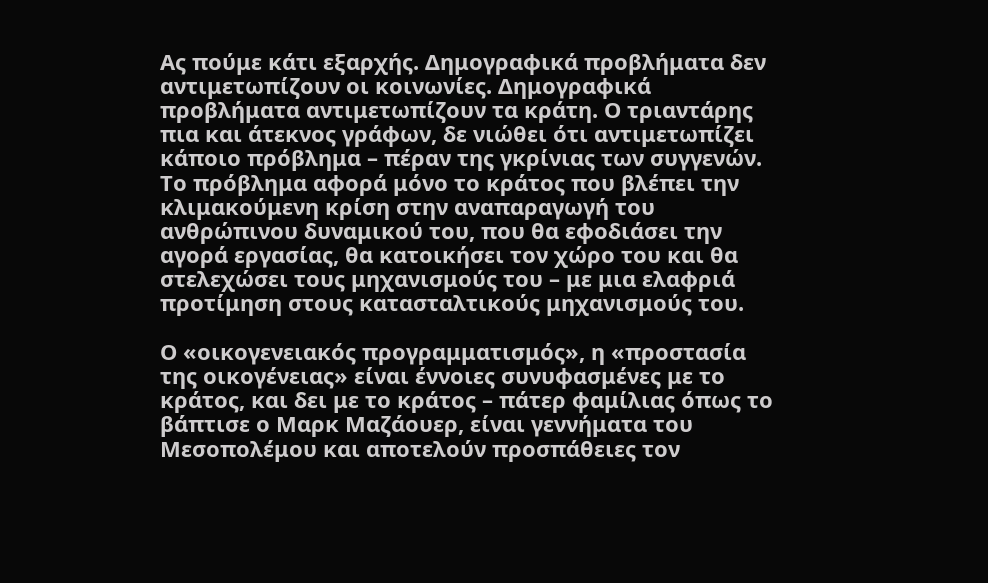Ας πούμε κάτι εξαρχής. Δημογραφικά προβλήματα δεν αντιμετωπίζουν οι κοινωνίες. Δημογραφικά προβλήματα αντιμετωπίζουν τα κράτη. Ο τριαντάρης πια και άτεκνος γράφων, δε νιώθει ότι αντιμετωπίζει κάποιο πρόβλημα – πέραν της γκρίνιας των συγγενών. Το πρόβλημα αφορά μόνο το κράτος που βλέπει την κλιμακούμενη κρίση στην αναπαραγωγή του ανθρώπινου δυναμικού του, που θα εφοδιάσει την αγορά εργασίας, θα κατοικήσει τον χώρο του και θα στελεχώσει τους μηχανισμούς του – με μια ελαφριά προτίμηση στους κατασταλτικούς μηχανισμούς του.

Ο «οικογενειακός προγραμματισμός», η «προστασία της οικογένειας» είναι έννοιες συνυφασμένες με το κράτος, και δει με το κράτος – πάτερ φαμίλιας όπως το βάπτισε ο Μαρκ Μαζάουερ, είναι γεννήματα του Μεσοπολέμου και αποτελούν προσπάθειες τον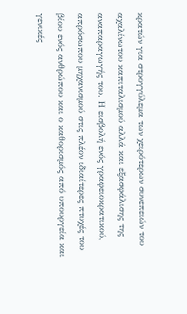κρατών για στρογγύλεμα των χειρότερων συνεπειών του αχαλίνωτου καπιταλισμού αλλά και εξασφάλισης της αναπαραγωγής του. Η εισβολή ενός γραφειοκρατικού, απρόσωπου μηχανισμού στις πλέον ιδιαίτερες πτυχές του βίου ενός ανθρώπου και ο καθορισμός από υπουργεία και γενικές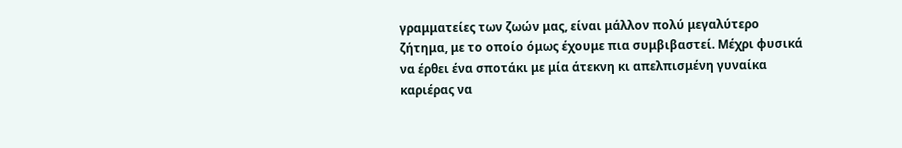γραμματείες των ζωών μας, είναι μάλλον πολύ μεγαλύτερο ζήτημα, με το οποίο όμως έχουμε πια συμβιβαστεί. Μέχρι φυσικά να έρθει ένα σποτάκι με μία άτεκνη κι απελπισμένη γυναίκα καριέρας να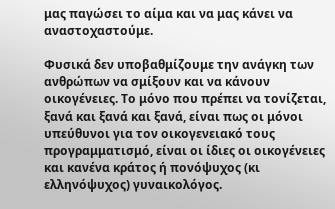μας παγώσει το αίμα και να μας κάνει να αναστοχαστούμε.

Φυσικά δεν υποβαθμίζουμε την ανάγκη των ανθρώπων να σμίξουν και να κάνουν οικογένειες. Το μόνο που πρέπει να τονίζεται, ξανά και ξανά και ξανά, είναι πως οι μόνοι υπεύθυνοι για τον οικογενειακό τους προγραμματισμό, είναι οι ίδιες οι οικογένειες και κανένα κράτος ή πονόψυχος (κι ελληνόψυχος) γυναικολόγος.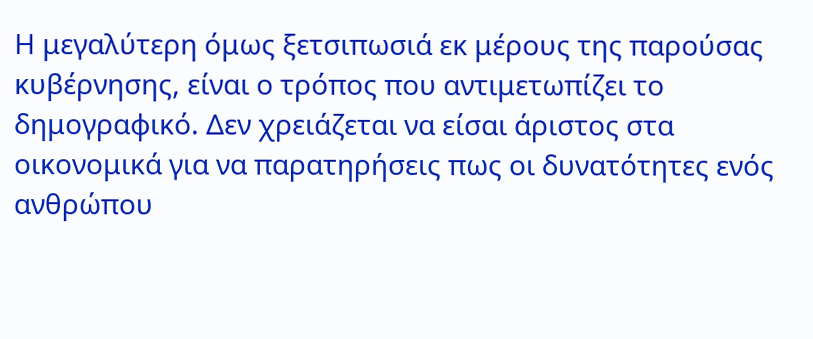Η μεγαλύτερη όμως ξετσιπωσιά εκ μέρους της παρούσας κυβέρνησης, είναι ο τρόπος που αντιμετωπίζει το δημογραφικό. Δεν χρειάζεται να είσαι άριστος στα οικονομικά για να παρατηρήσεις πως οι δυνατότητες ενός ανθρώπου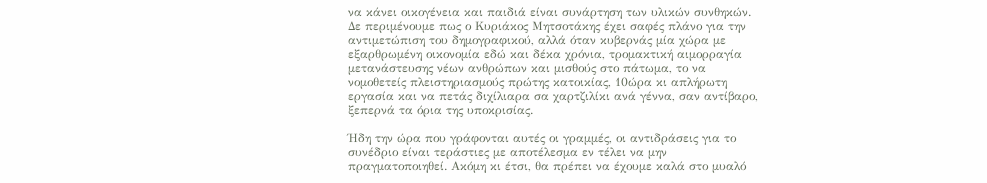να κάνει οικογένεια και παιδιά είναι συνάρτηση των υλικών συνθηκών. Δε περιμένουμε πως ο Κυριάκος Μητσοτάκης έχει σαφές πλάνο για την αντιμετώπιση του δημογραφικού, αλλά όταν κυβερνάς μία χώρα με εξαρθρωμένη οικονομία εδώ και δέκα χρόνια, τρομακτική αιμορραγία μετανάστευσης νέων ανθρώπων και μισθούς στο πάτωμα, το να νομοθετείς πλειστηριασμούς πρώτης κατοικίας, 10ώρα κι απλήρωτη εργασία και να πετάς διχίλιαρα σα χαρτζιλίκι ανά γέννα, σαν αντίβαρο, ξεπερνά τα όρια της υποκρισίας.

Ήδη την ώρα που γράφονται αυτές οι γραμμές, οι αντιδράσεις για το συνέδριο είναι τεράστιες με αποτέλεσμα εν τέλει να μην πραγματοποιηθεί. Ακόμη κι έτσι, θα πρέπει να έχουμε καλά στο μυαλό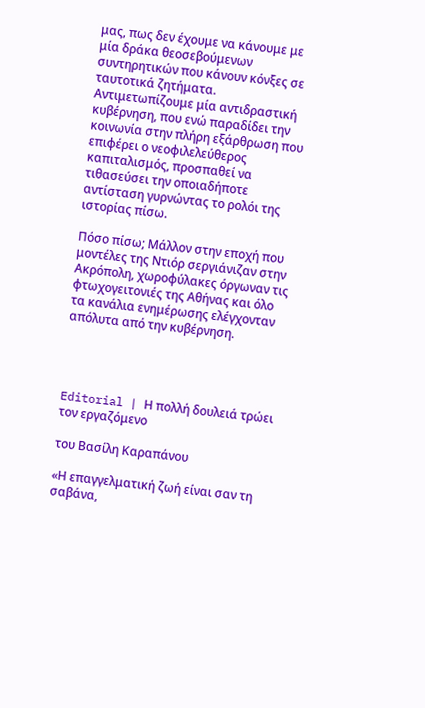μας, πως δεν έχουμε να κάνουμε με μία δράκα θεοσεβούμενων συντηρητικών που κάνουν κόνξες σε ταυτοτικά ζητήματα. Αντιμετωπίζουμε μία αντιδραστική κυβέρνηση, που ενώ παραδίδει την κοινωνία στην πλήρη εξάρθρωση που επιφέρει ο νεοφιλελεύθερος καπιταλισμός, προσπαθεί να τιθασεύσει την οποιαδήποτε αντίσταση γυρνώντας το ρολόι της ιστορίας πίσω.

Πόσο πίσω; Μάλλον στην εποχή που μοντέλες της Ντιόρ σεργιάνιζαν στην Ακρόπολη, χωροφύλακες όργωναν τις φτωχογειτονιές της Αθήνας και όλο τα κανάλια ενημέρωσης ελέγχονταν απόλυτα από την κυβέρνηση.




Editorial | Η πολλή δουλειά τρώει τον εργαζόμενο

του Βασίλη Καραπάνου

«Η επαγγελματική ζωή είναι σαν τη σαβάνα,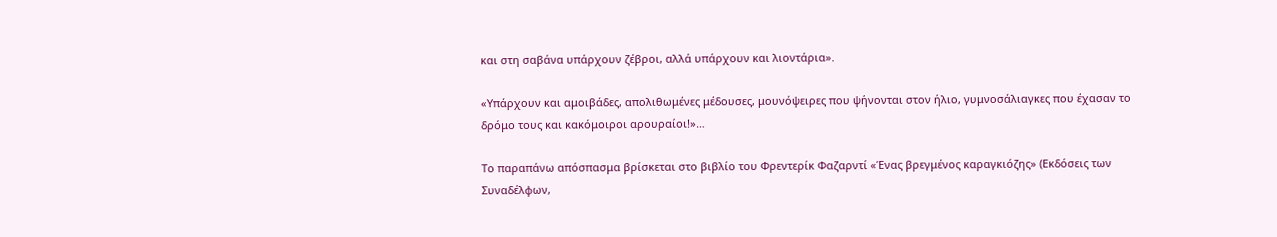και στη σαβάνα υπάρχουν ζέβροι, αλλά υπάρχουν και λιοντάρια».

«Υπάρχουν και αμοιβάδες, απολιθωμένες μέδουσες, μουνόψειρες που ψήνονται στον ήλιο, γυμνοσάλιαγκες που έχασαν το δρόμο τους και κακόμοιροι αρουραίοι!»…

Το παραπάνω απόσπασμα βρίσκεται στο βιβλίο του Φρεντερίκ Φαζαρντί «Ένας βρεγμένος καραγκιόζης» (Εκδόσεις των Συναδέλφων,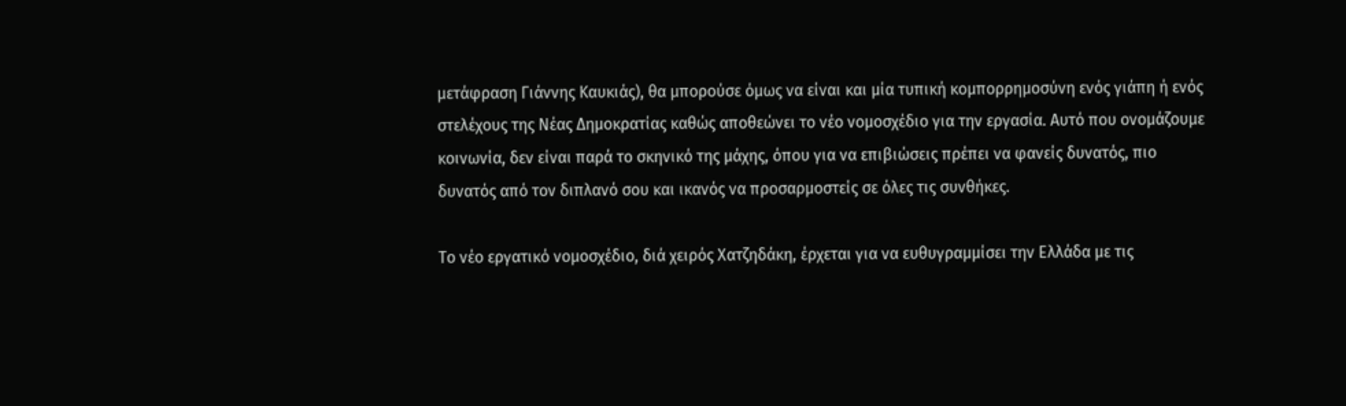μετάφραση Γιάννης Καυκιάς), θα μπορούσε όμως να είναι και μία τυπική κομπορρημοσύνη ενός γιάπη ή ενός στελέχους της Νέας Δημοκρατίας καθώς αποθεώνει το νέο νομοσχέδιο για την εργασία. Αυτό που ονομάζουμε κοινωνία, δεν είναι παρά το σκηνικό της μάχης, όπου για να επιβιώσεις πρέπει να φανείς δυνατός, πιο δυνατός από τον διπλανό σου και ικανός να προσαρμοστείς σε όλες τις συνθήκες.

Το νέο εργατικό νομοσχέδιο, διά χειρός Χατζηδάκη, έρχεται για να ευθυγραμμίσει την Ελλάδα με τις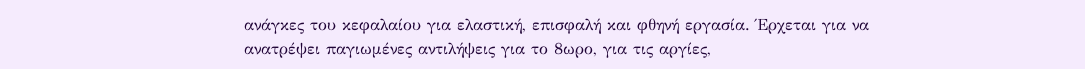ανάγκες του κεφαλαίου για ελαστική, επισφαλή και φθηνή εργασία. Έρχεται για να ανατρέψει παγιωμένες αντιλήψεις για το 8ωρο, για τις αργίες,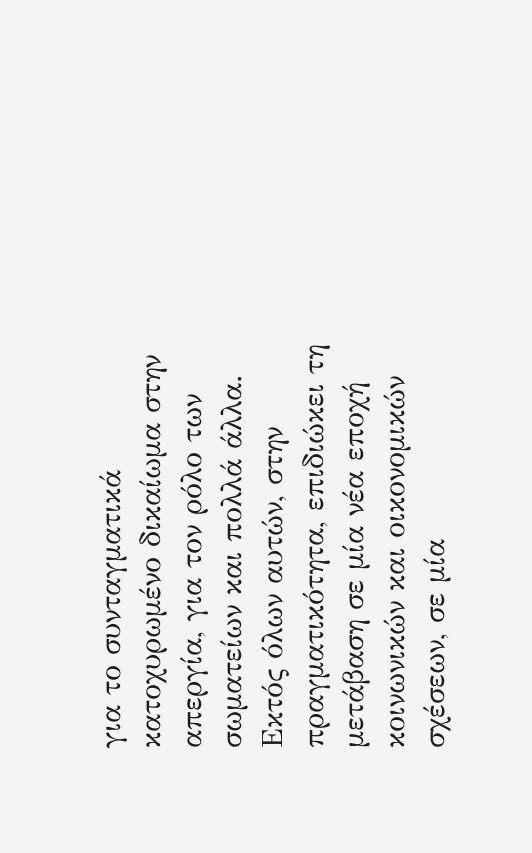για το συνταγματικά κατοχυρωμένο δικαίωμα στην απεργία, για τον ρόλο των σωματείων και πολλά άλλα. Εκτός όλων αυτών, στην πραγματικότητα, επιδιώκει τη μετάβαση σε μία νέα εποχή κοινωνικών και οικονομικών σχέσεων, σε μία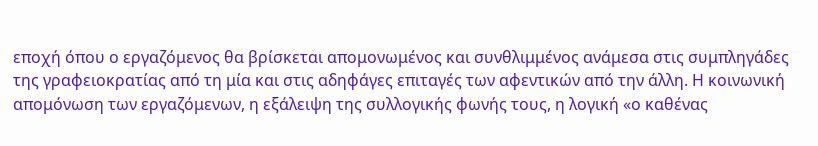εποχή όπου ο εργαζόμενος θα βρίσκεται απομονωμένος και συνθλιμμένος ανάμεσα στις συμπληγάδες της γραφειοκρατίας από τη μία και στις αδηφάγες επιταγές των αφεντικών από την άλλη. Η κοινωνική απομόνωση των εργαζόμενων, η εξάλειψη της συλλογικής φωνής τους, η λογική «ο καθένας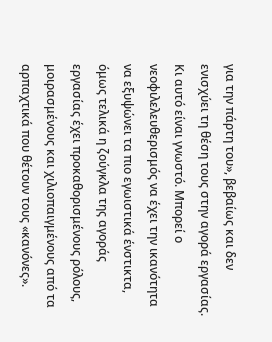για την πάρτη του», βεβαίως και δεν ενισχύει τη θέση τους στην αγορά εργασίας. Κι αυτό είναι γνωστό. Μπορεί ο νεοφιλελευθερισμός να έχει την ικανότητα να εξυψώνει τα πιο εγωιστικά ένστικτα, όμως τελικά η ζούγκλα της αγοράς εργασίας έχει προκαθορισμένους ρόλους, μοιρασμένους και χιλιοπαιγμένους από τα αρπαχτικά που θέτουν τους «κανόνες».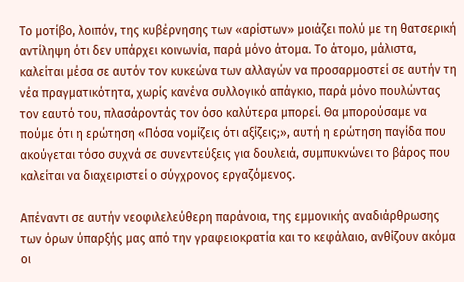Το μοτίβο, λοιπόν, της κυβέρνησης των «αρίστων» μοιάζει πολύ με τη θατσερική αντίληψη ότι δεν υπάρχει κοινωνία, παρά μόνο άτομα. Το άτομο, μάλιστα, καλείται μέσα σε αυτόν τον κυκεώνα των αλλαγών να προσαρμοστεί σε αυτήν τη νέα πραγματικότητα, χωρίς κανένα συλλογικό απάγκιο, παρά μόνο πουλώντας τον εαυτό του, πλασάροντάς τον όσο καλύτερα μπορεί. Θα μπορούσαμε να πούμε ότι η ερώτηση «Πόσα νομίζεις ότι αξίζεις;», αυτή η ερώτηση παγίδα που ακούγεται τόσο συχνά σε συνεντεύξεις για δουλειά, συμπυκνώνει το βάρος που καλείται να διαχειριστεί ο σύγχρονος εργαζόμενος.

Απέναντι σε αυτήν νεοφιλελεύθερη παράνοια, της εμμονικής αναδιάρθρωσης των όρων ύπαρξής μας από την γραφειοκρατία και το κεφάλαιο, ανθίζουν ακόμα οι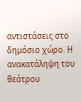αντιστάσεις στο δημόσιο χώρο. Η ανακατάληψη του θεάτρου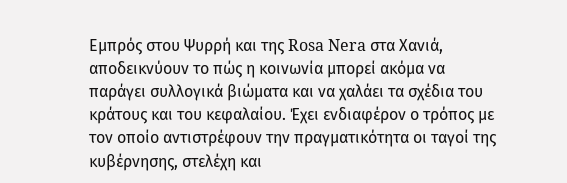Εμπρός στου Ψυρρή και της Rosa Nera στα Χανιά, αποδεικνύουν το πώς η κοινωνία μπορεί ακόμα να παράγει συλλογικά βιώματα και να χαλάει τα σχέδια του κράτους και του κεφαλαίου. Έχει ενδιαφέρον ο τρόπος με τον οποίο αντιστρέφουν την πραγματικότητα οι ταγοί της κυβέρνησης, στελέχη και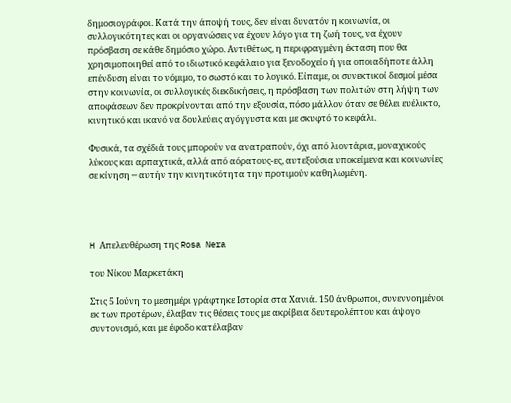δημοσιογράφοι. Κατά την άποψή τους, δεν είναι δυνατόν η κοινωνία, οι συλλογικότητες και οι οργανώσεις να έχουν λόγο για τη ζωή τους, να έχουν πρόσβαση σε κάθε δημόσιο χώρο. Αντιθέτως, η περιφραγμένη έκταση που θα χρησιμοποιηθεί από το ιδιωτικό κεφάλαιο για ξενοδοχείο ή για οποιαδήποτε άλλη επένδυση είναι το νόμιμο, το σωστό και το λογικό. Είπαμε, οι συνεκτικοί δεσμοί μέσα στην κοινωνία, οι συλλογικές διεκδικήσεις, η πρόσβαση των πολιτών στη λήψη των αποφάσεων δεν προκρίνονται από την εξουσία, πόσο μάλλον όταν σε θέλει ευέλικτο, κινητικό και ικανό να δουλεύεις αγόγγυστα και με σκυφτό το κεφάλι.

Φυσικά, τα σχέδιά τους μπορούν να ανατραπούν, όχι από λιοντάρια, μοναχικούς λύκους και αρπαχτικά, αλλά από αόρατους-ες, αυτεξούσια υποκείμενα και κοινωνίες σε κίνηση ─ αυτήν την κινητικότητα την προτιμούν καθηλωμένη.




H Απελευθέρωση της Rosa Nera

του Νίκου Μαρκετάκη

Στις 5 Ιούνη το μεσημέρι γράφτηκε Ιστορία στα Χανιά. 150 άνθρωποι, συνεννοημένοι εκ των προτέρων, έλαβαν τις θέσεις τους με ακρίβεια δευτερολέπτου και άψογο συντονισμό, και με έφοδο κατέλαβαν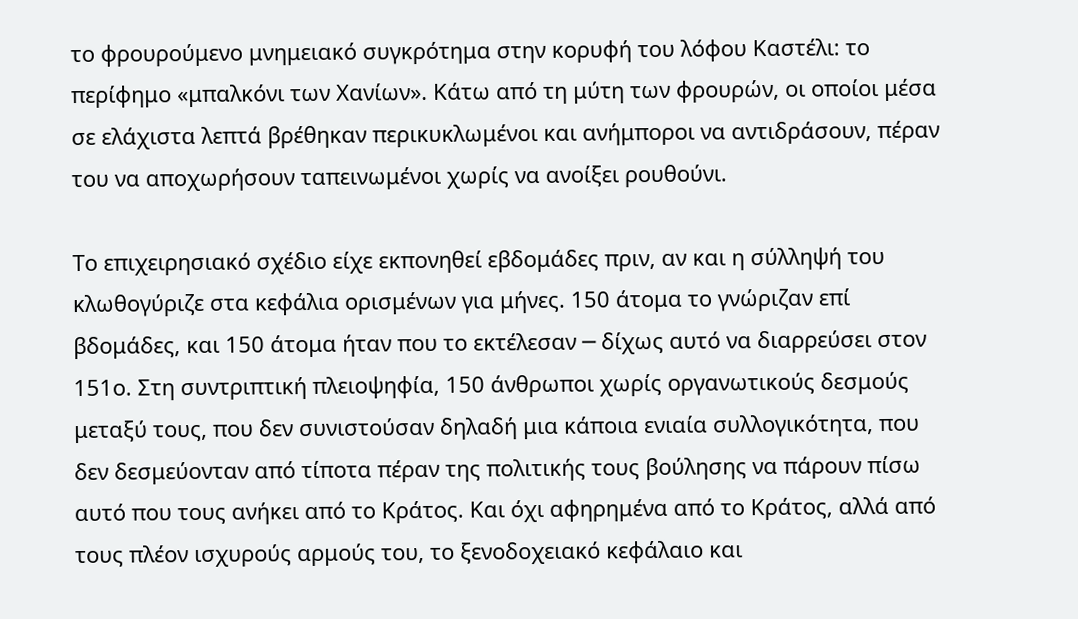το φρουρούμενο μνημειακό συγκρότημα στην κορυφή του λόφου Καστέλι: το περίφημο «μπαλκόνι των Χανίων». Κάτω από τη μύτη των φρουρών, οι οποίοι μέσα σε ελάχιστα λεπτά βρέθηκαν περικυκλωμένοι και ανήμποροι να αντιδράσουν, πέραν του να αποχωρήσουν ταπεινωμένοι χωρίς να ανοίξει ρουθούνι.

Το επιχειρησιακό σχέδιο είχε εκπονηθεί εβδομάδες πριν, αν και η σύλληψή του κλωθογύριζε στα κεφάλια ορισμένων για μήνες. 150 άτομα το γνώριζαν επί βδομάδες, και 150 άτομα ήταν που το εκτέλεσαν ─ δίχως αυτό να διαρρεύσει στον 151ο. Στη συντριπτική πλειοψηφία, 150 άνθρωποι χωρίς οργανωτικούς δεσμούς μεταξύ τους, που δεν συνιστούσαν δηλαδή μια κάποια ενιαία συλλογικότητα, που δεν δεσμεύονταν από τίποτα πέραν της πολιτικής τους βούλησης να πάρουν πίσω αυτό που τους ανήκει από το Κράτος. Και όχι αφηρημένα από το Κράτος, αλλά από τους πλέον ισχυρούς αρμούς του, το ξενοδοχειακό κεφάλαιο και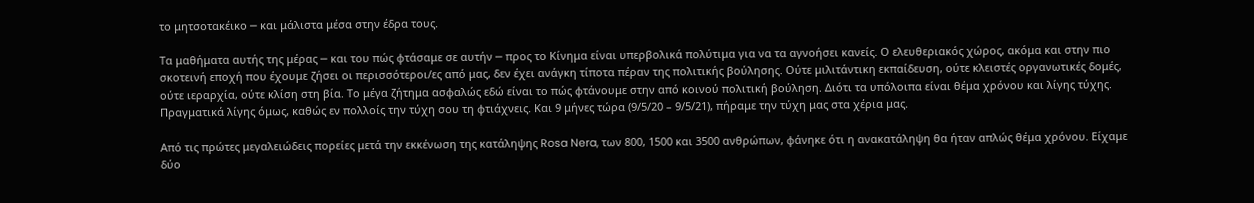το μητσοτακέικο ─ και μάλιστα μέσα στην έδρα τους.

Τα μαθήματα αυτής της μέρας ─ και του πώς φτάσαμε σε αυτήν ─ προς το Κίνημα είναι υπερβολικά πολύτιμα για να τα αγνοήσει κανείς. Ο ελευθεριακός χώρος, ακόμα και στην πιο σκοτεινή εποχή που έχουμε ζήσει οι περισσότεροι/ες από μας, δεν έχει ανάγκη τίποτα πέραν της πολιτικής βούλησης. Ούτε μιλιτάντικη εκπαίδευση, ούτε κλειστές οργανωτικές δομές, ούτε ιεραρχία, ούτε κλίση στη βία. Το μέγα ζήτημα ασφαλώς εδώ είναι το πώς φτάνουμε στην από κοινού πολιτική βούληση. Διότι τα υπόλοιπα είναι θέμα χρόνου και λίγης τύχης. Πραγματικά λίγης όμως, καθώς εν πολλοίς την τύχη σου τη φτιάχνεις. Και 9 μήνες τώρα (9/5/20 – 9/5/21), πήραμε την τύχη μας στα χέρια μας.

Από τις πρώτες μεγαλειώδεις πορείες μετά την εκκένωση της κατάληψης Rosa Nera, των 800, 1500 και 3500 ανθρώπων, φάνηκε ότι η ανακατάληψη θα ήταν απλώς θέμα χρόνου. Είχαμε δύο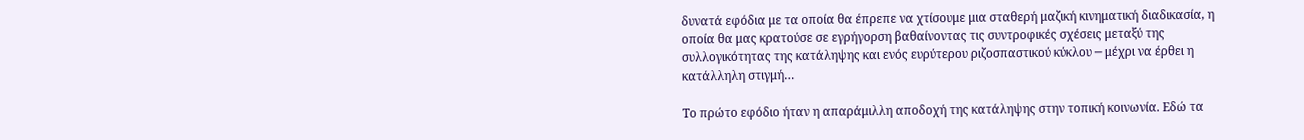δυνατά εφόδια με τα οποία θα έπρεπε να χτίσουμε μια σταθερή μαζική κινηματική διαδικασία, η οποία θα μας κρατούσε σε εγρήγορση βαθαίνοντας τις συντροφικές σχέσεις μεταξύ της συλλογικότητας της κατάληψης και ενός ευρύτερου ριζοσπαστικού κύκλου ─ μέχρι να έρθει η κατάλληλη στιγμή…

Το πρώτο εφόδιο ήταν η απαράμιλλη αποδοχή της κατάληψης στην τοπική κοινωνία. Εδώ τα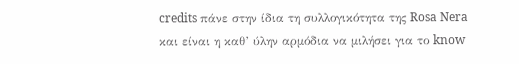credits πάνε στην ίδια τη συλλογικότητα της Rosa Nera και είναι η καθ’ ύλην αρμόδια να μιλήσει για το know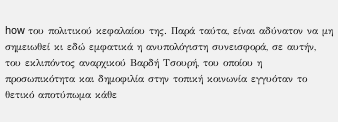how του πολιτικού κεφαλαίου της. Παρά ταύτα, είναι αδύνατον να μη σημειωθεί κι εδώ εμφατικά η ανυπολόγιστη συνεισφορά, σε αυτήν, του εκλιπόντος αναρχικού Βαρδή Τσουρή, του οποίου η προσωπικότητα και δημοφιλία στην τοπική κοινωνία εγγυόταν το θετικό αποτύπωμα κάθε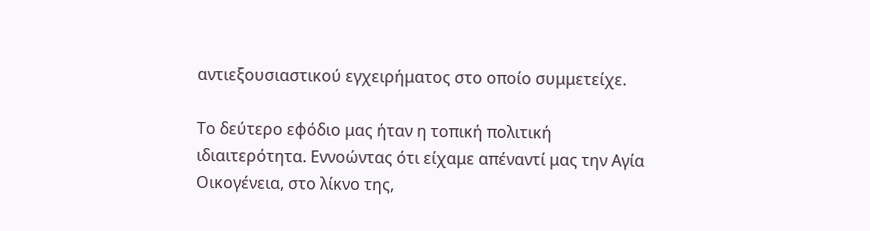αντιεξουσιαστικού εγχειρήματος στο οποίο συμμετείχε.

Το δεύτερο εφόδιο μας ήταν η τοπική πολιτική ιδιαιτερότητα. Εννοώντας ότι είχαμε απέναντί μας την Αγία Οικογένεια, στο λίκνο της,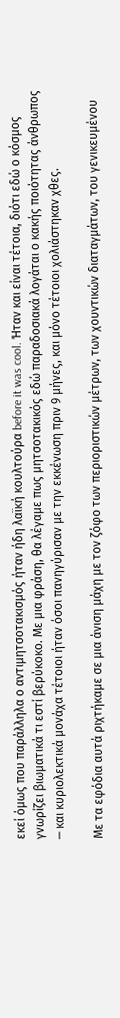εκεί όμως που παράλληλα ο αντιμητσοτακισμός ήταν ήδη λαϊκή κουλτούρα before it was cool. Ήταν και είναι τέτοια, διότι εδώ ο κόσμος γνωρίζει βιωματικά τι εστί βερύκοκο. Με μια φράση, θα λέγαμε πως μητσοτακικός εδώ παραδοσιακά λογάται ο κακής ποιότητας άνθρωπος ─ και κυριολεκτικά μονάχα τέτοιοι ήταν όσοι πανηγύρισαν με την εκκένωση πριν 9 μήνες, και μόνο τέτοιοι χολιάστηκαν χθες.

Με τα εφόδια αυτά ριχτήκαμε σε μια άνιση μάχη με τον ζόφο των περιοριστικών μέτρων, των χουντικών διαταγμάτων, του γενικευμένου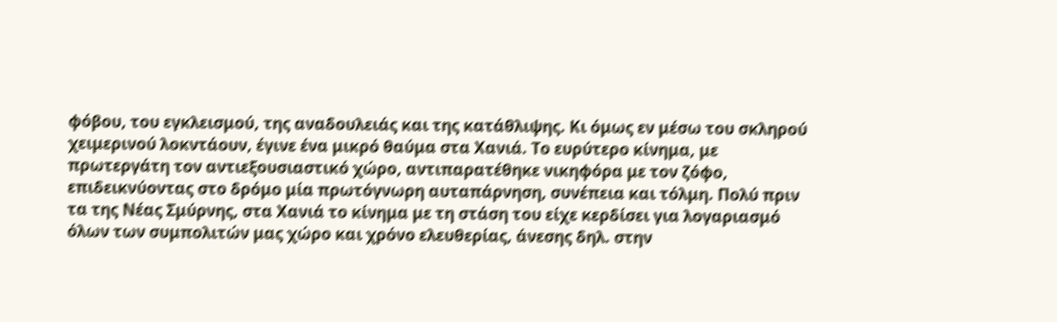φόβου, του εγκλεισμού, της αναδουλειάς και της κατάθλιψης. Κι όμως εν μέσω του σκληρού χειμερινού λοκντάουν, έγινε ένα μικρό θαύμα στα Χανιά. Το ευρύτερο κίνημα, με πρωτεργάτη τον αντιεξουσιαστικό χώρο, αντιπαρατέθηκε νικηφόρα με τον ζόφο, επιδεικνύοντας στο δρόμο μία πρωτόγνωρη αυταπάρνηση, συνέπεια και τόλμη. Πολύ πριν τα της Νέας Σμύρνης, στα Χανιά το κίνημα με τη στάση του είχε κερδίσει για λογαριασμό όλων των συμπολιτών μας χώρο και χρόνο ελευθερίας, άνεσης δηλ. στην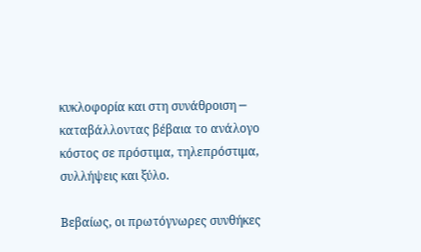κυκλοφορία και στη συνάθροιση ─ καταβάλλοντας βέβαια το ανάλογο κόστος σε πρόστιμα, τηλεπρόστιμα, συλλήψεις και ξύλο.

Βεβαίως, οι πρωτόγνωρες συνθήκες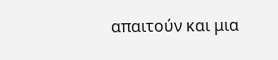απαιτούν και μια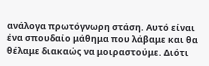ανάλογα πρωτόγνωρη στάση. Αυτό είναι ένα σπουδαίο μάθημα που λάβαμε και θα θέλαμε διακαώς να μοιραστούμε. Διότι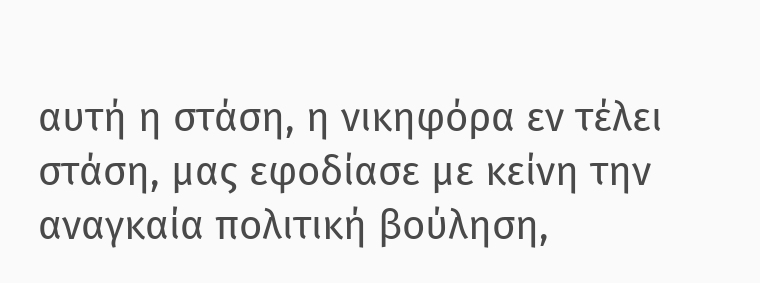αυτή η στάση, η νικηφόρα εν τέλει στάση, μας εφοδίασε με κείνη την αναγκαία πολιτική βούληση,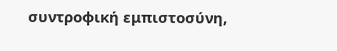συντροφική εμπιστοσύνη,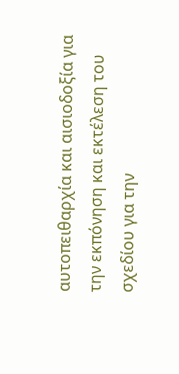αυτοπειθαρχία και αισιοδοξία για την εκπόνηση και εκτέλεση του σχεδίου για την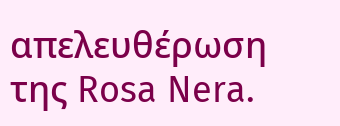απελευθέρωση της Rosa Nera.